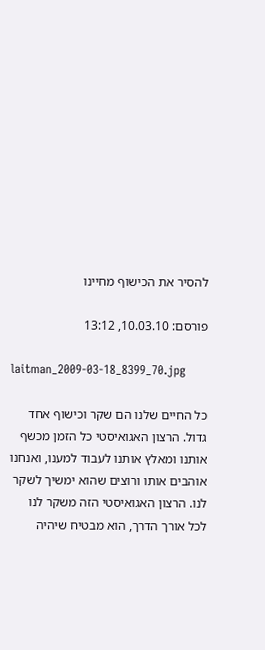להסיר את הכישוף מחיינו

פורסם: 10.03.10, 13:12

laitman_2009-03-18_8399_70.jpg

כל החיים שלנו הם שקר וכישוף אחד גדול. הרצון האגואיסטי כל הזמן מכשף אותנו ומאלץ אותנו לעבוד למענו, ואנחנו אוהבים אותו ורוצים שהוא ימשיך לשקר לנו. הרצון האגואיסטי הזה משקר לנו לכל אורך הדרך, הוא מבטיח שיהיה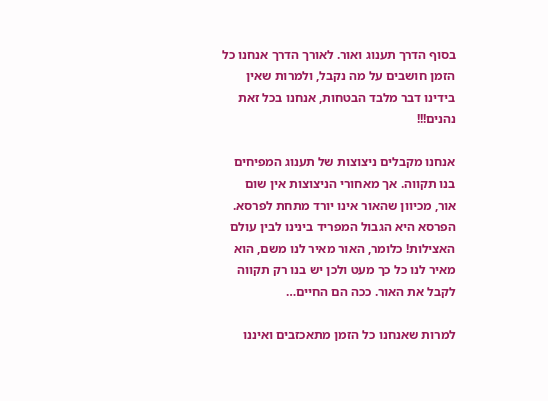בסוף הדרך תענוג ואור. לאורך הדרך אנחנו כל הזמן חושבים על מה נקבל, ולמרות שאין בידינו דבר מלבד הבטחות, אנחנו בכל זאת נהנים!!!

אנחנו מקבלים ניצוצות של תענוג המפיחים בנו תקווה. אך מאחורי הניצוצות אין שום אור, מכיוון שהאור אינו יורד מתחת לפרסא. הפרסא היא הגבול המפריד בינינו לבין עולם האצילות! כלומר, האור מאיר לנו משם, הוא מאיר לנו כל כך מעט ולכן יש בנו רק תקווה לקבל את האור. ככה הם החיים…

למרות שאנחנו כל הזמן מתאכזבים ואיננו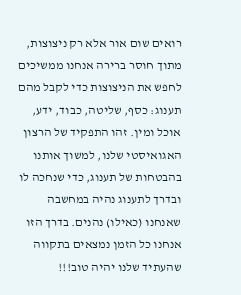רואים שום אור אלא רק ניצוצות, מתוך חוסר ברירה אנחנו ממשיכים לחפש את הניצוצות כדי לקבל מהם תענוג: כסף, שליטה, כבוד, ידע, אוכל ומין. זהו התפקיד של הרצון האגואיסטי שלנו, למשוך אותנו בהבטחות של תענוג, כדי שנחכה לו ובדרך לתענוג נהיה במחשבה שאנחנו (כאילו) נהנים. בדרך הזו אנחנו כל הזמן נמצאים בתקווה שהעתיד שלנו יהיה טוב!!!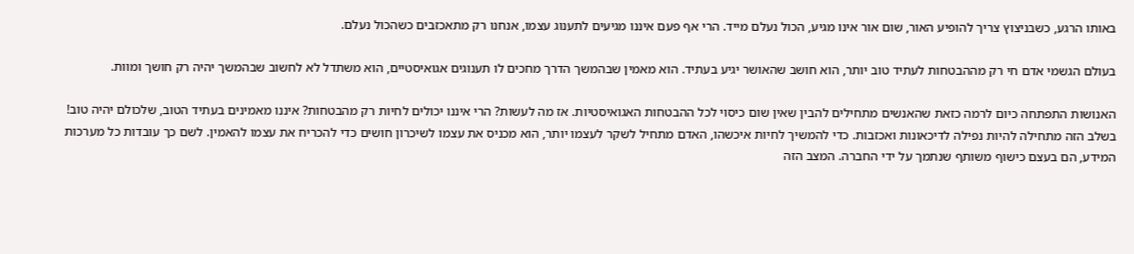באותו הרגע, כשבניצוץ צריך להופיע האור, שום אור אינו מגיע, הכול נעלם מייד. הרי אף פעם איננו מגיעים לתענוג עצמו, אנחנו רק מתאכזבים כשהכול נעלם.

בעולם הגשמי אדם חי רק מההבטחות לעתיד טוב יותר, הוא חושב שהאושר יגיע בעתיד. הוא מאמין שבהמשך הדרך מחכים לו תענוגים אגואיסטיים, הוא משתדל לא לחשוב שבהמשך יהיה רק חושך ומוות.

האנושות התפתחה כיום לרמה כזאת שהאנשים מתחילים להבין שאין שום כיסוי לכל ההבטחות האגואיסטיות. אז מה לעשות? הרי איננו יכולים לחיות רק מהבטחות? איננו מאמינים בעתיד הטוב, שלכולם יהיה טוב! בשלב הזה מתחילה להיות נפילה לדיכאונות ואכזבות. כדי להמשיך לחיות איכשהו, האדם מתחיל לשקר לעצמו יותר, הוא מכניס את עצמו לשיכרון חושים כדי להכריח את עצמו להאמין. לשם כך עובדות כל מערכות המידע, הם בעצם כישוף משותף שנתמך על ידי החברה. המצב הזה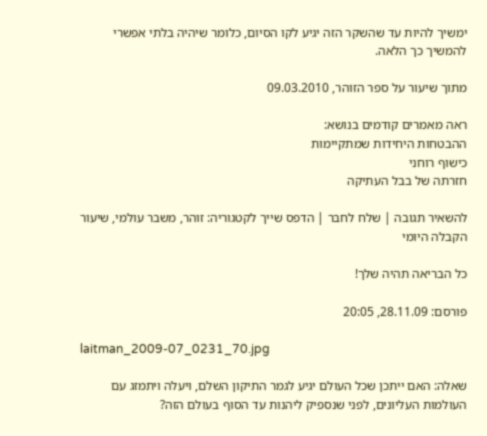ימשיך להיות עד שהשקר הזה יגיע לקו הסיום, כלומר שיהיה בלתי אפשרי להמשיך כך הלאה.

מתוך שיעור על ספר הזוהר, 09.03.2010

ראה מאמרים קודמים בנושא:
ההבטחות היחידות שמתקיימות
כישוף רוחני
חזרתה של בבל העתיקה

להשאיר תגובה | שלח לחבר | הדפס שייך לקטגוריה: זוהר, משבר עולמי, שיעור הקבלה היומי

כל הבריאה תהיה שלך!

פורסם: 28.11.09, 20:05

laitman_2009-07_0231_70.jpg

שאלה: האם ייתכן שכל העולם יגיע לגמר התיקון השלם, ויעלה ויתמזג עם העולמות העליונים, לפני שנספיק ליהנות עד הסוף בעולם הזה?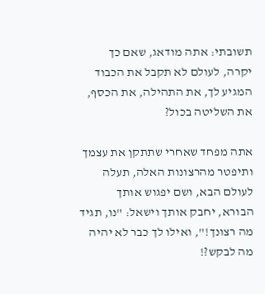תשובתי: אתה מודאג, שאם כך יקרה, לעולם לא תקבל את הכבוד המגיע לך, את התהילה, את הכסף, את השליטה בכול?

אתה מפחד שאחרי שתתקן את עצמך ותיפטר מהרצונות האלה, תעלה לעולם הבא, ושם יפגוש אותך הבורא, יחבק אותך וישאל: "נו, תגיד מה רצונך!", ואילו לך כבר לא יהיה מה לבקש?!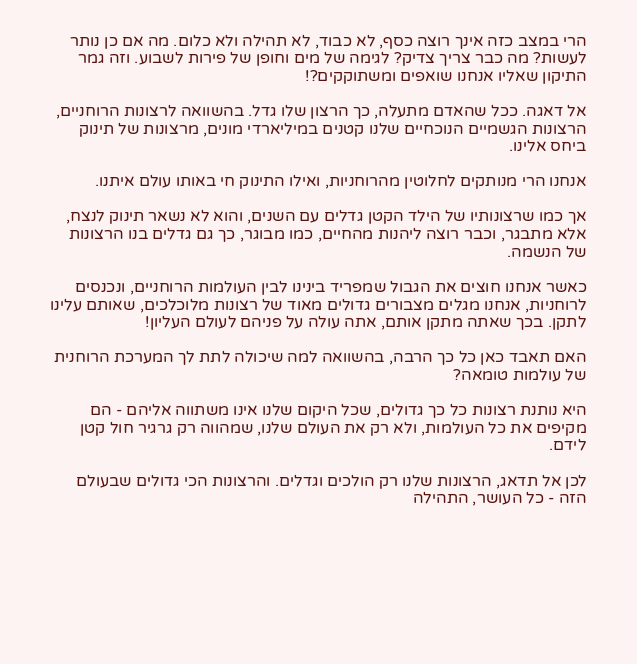הרי במצב כזה אינך רוצה כסף, לא כבוד, לא תהילה ולא כלום. מה אם כן נותר לעשות? מה כבר צריך צדיק? לגימה של מים וחופן של פירות לשבוע. וזה גמר התיקון שאליו אנחנו שואפים ומשתוקקים?!

אל דאגה. ככל שהאדם מתעלה, כך הרצון שלו גדל. בהשוואה לרצונות הרוחניים, הרצונות הגשמיים הנוכחיים שלנו קטנים במיליארדי מונים, מרצונות של תינוק ביחס אלינו.

אנחנו הרי מנותקים לחלוטין מהרוחניות, ואילו התינוק חי באותו עולם איתנו.

אך כמו שרצונותיו של הילד הקטן גדלים עם השנים, והוא לא נשאר תינוק לנצח, אלא מתבגר, וכבר רוצה ליהנות מהחיים, כמו מבוגר, כך גם גדלים בנו הרצונות של הנשמה.

כאשר אנחנו חוצים את הגבול שמפריד בינינו לבין העולמות הרוחניים, ונכנסים לרוחניות, אנחנו מגלים מצבורים גדולים מאוד של רצונות מלוכלכים, שאותם עלינו לתקן. בכך שאתה מתקן אותם, אתה עולה על פניהם לעולם העליון!

האם תאבד כאן כל כך הרבה, בהשוואה למה שיכולה לתת לך המערכת הרוחנית של עולמות טומאה?

היא נותנת רצונות כל כך גדולים, שכל היקום שלנו אינו משתווה אליהם - הם מקיפים את כל העולמות, ולא רק את העולם שלנו, שמהווה רק גרגיר חול קטן לידם.

לכן אל תדאג, הרצונות שלנו רק הולכים וגדלים. והרצונות הכי גדולים שבעולם הזה - כל העושר, התהילה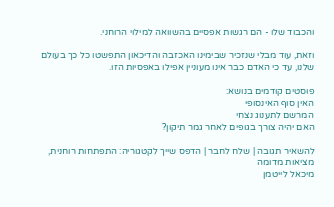והכבוד שלו - הם רגשות אפסיים בהשוואה למילוי הרוחני.

וזאת, עוד מבלי שנזכיר שבימינו האכזבה והדיכאון התפשטו כל כך בעולם שלנו, עד כי האדם כבר אינו מעוניין אפילו באפסיות הזו.

פוסטים קודמים בנושא:
האין סוף האינסופי
המרשם לתענוג נצחי
האם יהיה צורך בגופים לאחר גמר תיקון?

להשאיר תגובה | שלח לחבר | הדפס שייך לקטגוריה: התפתחות רוחנית, מציאות מדומה
מיכאל לייטמן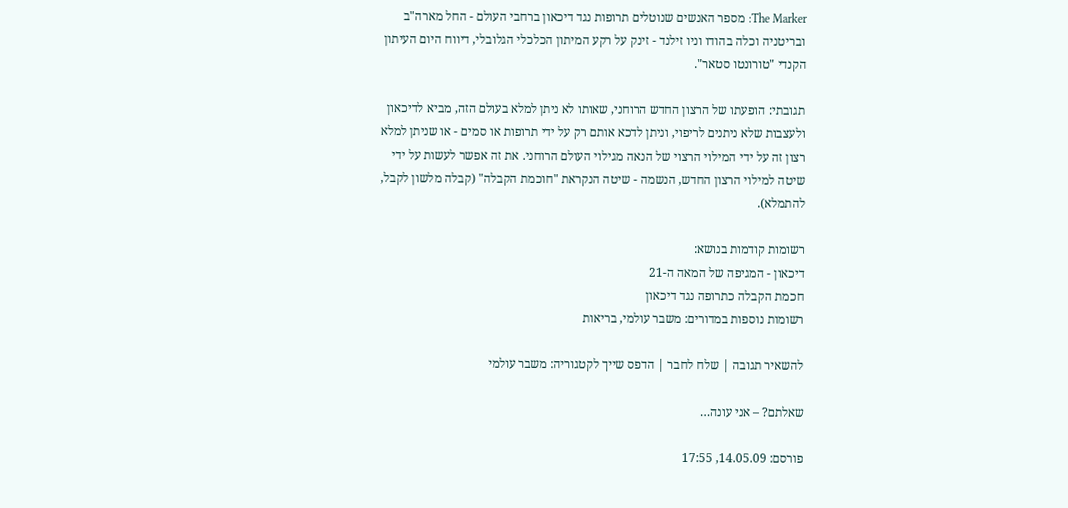The Marker: מספר האנשים שנוטלים תרופות נגד דיכאון ברחבי העולם - החל מארה"ב ובריטניה וכלה בהודו וניו זילנד - זינק על רקע המיתון הכלכלי הגלובלי, דיווח היום העיתון הקנדי "טורונטו סטאר".

תגובתי: הופעתו של הרצון החדש הרוחני, שאותו לא ניתן למלא בעולם הזה, מביא לדיכאון ולעצבות שלא ניתנים לריפוי, וניתן לדכא אותם רק על ידי תרופות או סמים - או שניתן למלא רצון זה על ידי המילוי הרצוי של הנאה מגילוי העולם הרוחני. את זה אפשר לעשות על ידי שיטה למילוי הרצון החדש, הנשמה - שיטה הנקראת "חוכמת הקבלה" (קבלה מלשון לקבל, להתמלא).

רשומות קודמות בנושא:
דיכאון - המגיפה של המאה ה-21
חכמת הקבלה כתרופה נגד דיכאון
רשומות נוספות במדורים: משבר עולמי, בריאות

להשאיר תגובה | שלח לחבר | הדפס שייך לקטגוריה: משבר עולמי

שאלתם? – אני עונה…

פורסם: 14.05.09, 17:55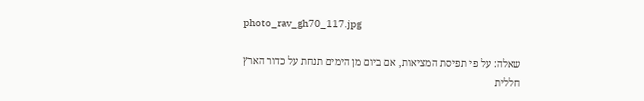photo_rav_gh70_117.jpg

שאלה: על פי תפיסת המציאות, אם ביום מן הימים תנחת על כדור הארץ חללית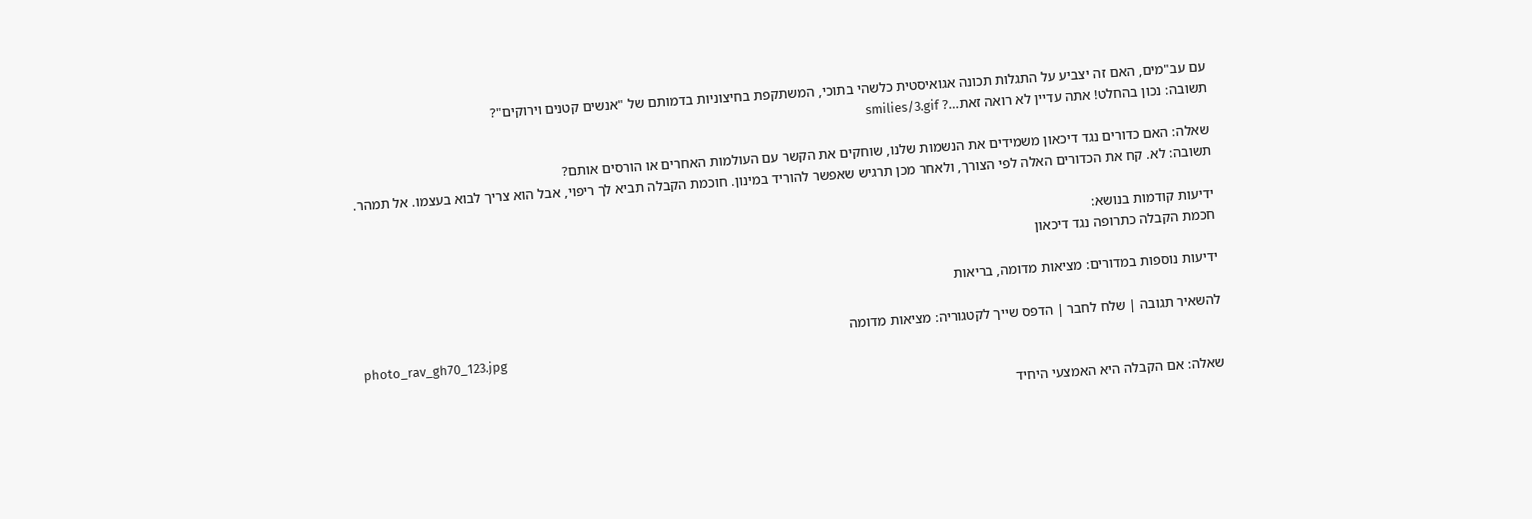עם עב"מים, האם זה יצביע על התגלות תכונה אגואיסטית כלשהי בתוכי, המשתקפת בחיצוניות בדמותם של "אנשים קטנים וירוקים"?
תשובה: נכון בהחלט! אתה עדיין לא רואה זאת…? smilies/3.gif

שאלה: האם כדורים נגד דיכאון משמידים את הנשמות שלנו, שוחקים את הקשר עם העולמות האחרים או הורסים אותם?
תשובה: לא. קח את הכדורים האלה לפי הצורך, ולאחר מכן תרגיש שאפשר להוריד במינון. חוכמת הקבלה תביא לך ריפוי, אבל הוא צריך לבוא בעצמו. אל תמהר.

ידיעות קודמות בנושא:
חכמת הקבלה כתרופה נגד דיכאון

ידיעות נוספות במדורים: מציאות מדומה, בריאות

להשאיר תגובה | שלח לחבר | הדפס שייך לקטגוריה: מציאות מדומה
photo_rav_gh70_123.jpg

שאלה: אם הקבלה היא האמצעי היחיד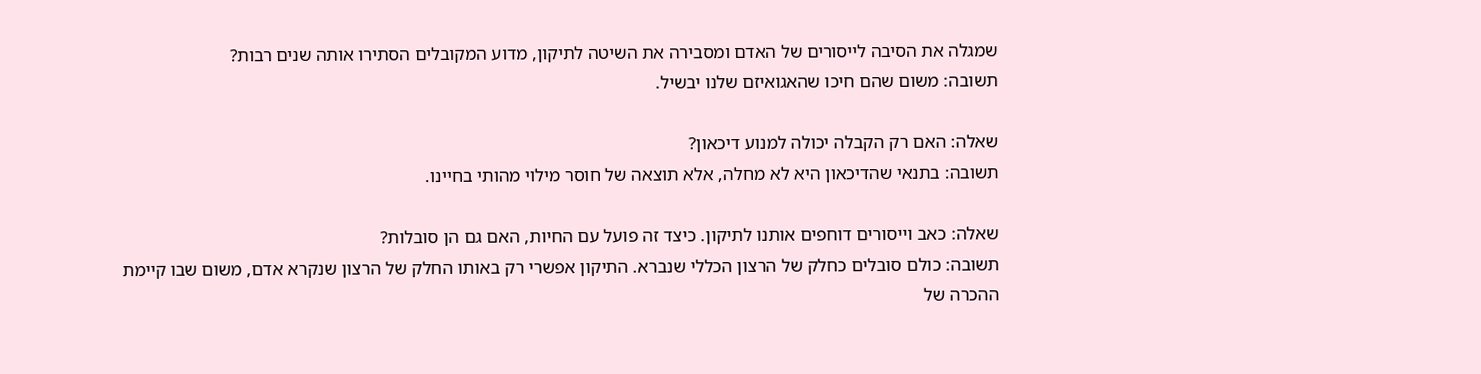שמגלה את הסיבה לייסורים של האדם ומסבירה את השיטה לתיקון, מדוע המקובלים הסתירו אותה שנים רבות?
תשובה: משום שהם חיכו שהאגואיזם שלנו יבשיל.

שאלה: האם רק הקבלה יכולה למנוע דיכאון?
תשובה: בתנאי שהדיכאון היא לא מחלה, אלא תוצאה של חוסר מילוי מהותי בחיינו.

שאלה: כאב וייסורים דוחפים אותנו לתיקון. כיצד זה פועל עם החיות, האם גם הן סובלות?
תשובה: כולם סובלים כחלק של הרצון הכללי שנברא. התיקון אפשרי רק באותו החלק של הרצון שנקרא אדם, משום שבו קיימת ההכרה של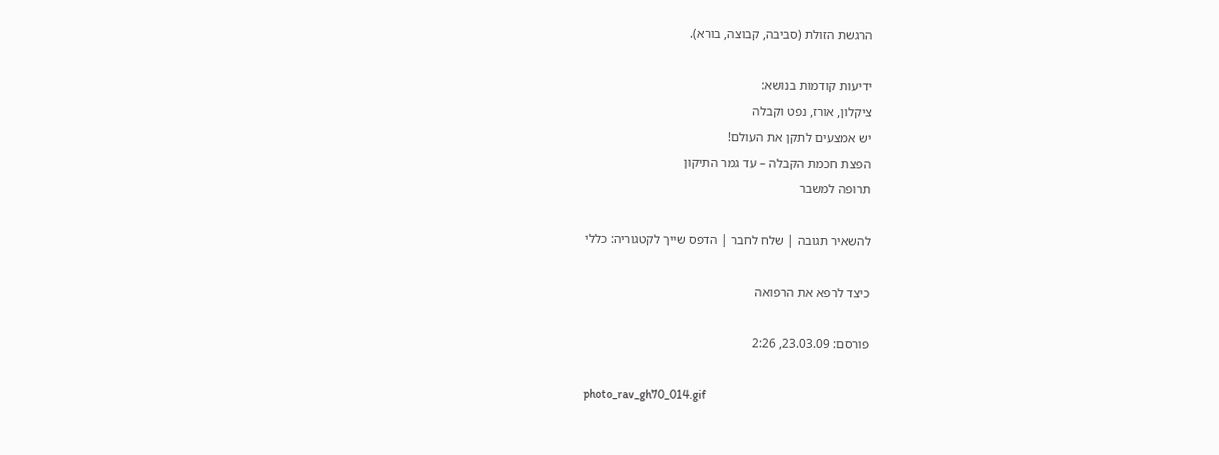הרגשת הזולת (סביבה, קבוצה, בורא).

ידיעות קודמות בנושא:
ציקלון, אורז, נפט וקבלה
יש אמצעים לתקן את העולם!
הפצת חכמת הקבלה – עד גמר התיקון
תרופה למשבר

להשאיר תגובה | שלח לחבר | הדפס שייך לקטגוריה: כללי

כיצד לרפא את הרפואה

פורסם: 23.03.09, 2:26

photo_rav_gh70_014.gif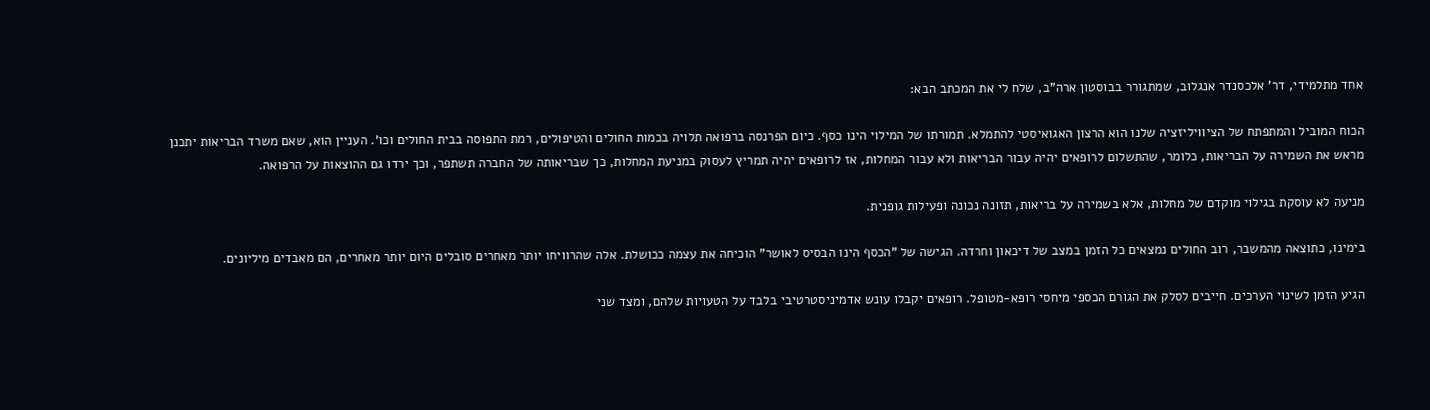אחד מתלמידי, דר' אלכסנדר אנגלוב, שמתגורר בבוסטון ארה"ב, שלח לי את המכתב הבא:

הכוח המוביל והמתפתח של הציוויליזציה שלנו הוא הרצון האגואיסטי להתמלא. תמורתו של המילוי הינו כסף. כיום הפרנסה ברפואה תלויה בכמות החולים והטיפולים, רמת התפוסה בבית החולים וכו'. העניין הוא, שאם משרד הבריאות יתכנן מראש את השמירה על הבריאות, כלומר, שהתשלום לרופאים יהיה עבור הבריאות ולא עבור המחלות, אז לרופאים יהיה תמריץ לעסוק במניעת המחלות, כך שבריאותה של החברה תשתפר, וכך ירדו גם ההוצאות על הרפואה.

מניעה לא עוסקת בגילוי מוקדם של מחלות, אלא בשמירה על בריאות, תזונה נכונה ופעילות גופנית.

בימינו, כתוצאה מהמשבר, רוב החולים נמצאים כל הזמן במצב של דיכאון וחרדה. הגישה של "הכסף הינו הבסיס לאושר" הוכיחה את עצמה ככושלת. אלה שהרוויחו יותר מאחרים סובלים היום יותר מאחרים, הם מאבדים מיליונים.

הגיע הזמן לשינוי הערכים. חייבים לסלק את הגורם הכספי מיחסי רופא-מטופל. רופאים יקבלו עונש אדמיניסטרטיבי בלבד על הטעויות שלהם, ומצד שני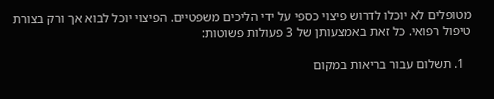מטופלים לא יוכלו לדרוש פיצוי כספי על ידי הליכים משפטיים. הפיצוי יוכל לבוא אך ורק בצורת טיפול רפואי. כל זאת באמצעותן של 3 פעולות פשוטות:

  1. תשלום עבור בריאות במקום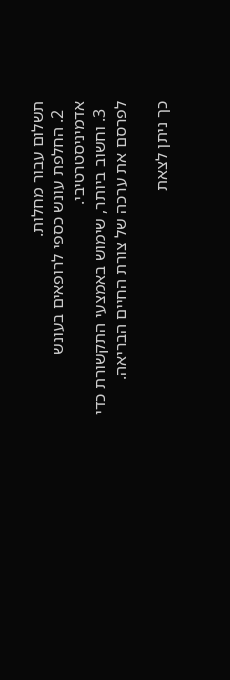תשלום עבור מחלות.
  2. החלפת עונש כספי לרופאים בעונש אדמיניסטרטיבי.
  3. וחשוב ביותר, שימוש באמצעי התקשורת כדי לפרסם את ערכה של צורת החיים הבריאה.

כך ניתן לצאת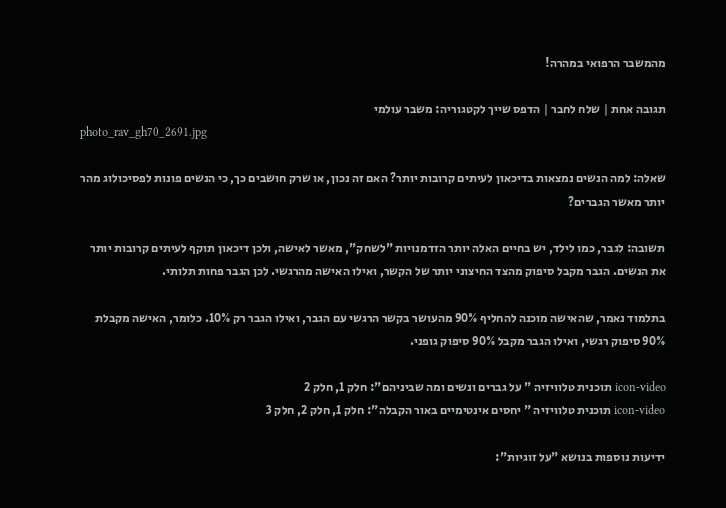מהמשבר הרפואי במהרה!

תגובה אחת | שלח לחבר | הדפס שייך לקטגוריה: משבר עולמי
photo_rav_gh70_2691.jpg

שאלה: למה הנשים נמצאות בדיכאון לעיתים קרובות יותר? האם זה נכון, או שרק חושבים כך, כי הנשים פונות לפסיכולוג מהר יותר מאשר הגברים?

תשובה: לגבר, כמו לילד, יש בחיים האלה יותר הזדמנויות "לשחק", מאשר לאישה, ולכן דיכאון תוקף לעיתים קרובות יותר את הנשים. הגבר מקבל סיפוק מהצד החיצוני יותר של הקשר, ואילו האישה מהרגשי. לכן הגבר פחות תלותי.

בתלמוד נאמר, שהאישה מוכנה להחליף 90% מהעושר בקשר הרגשי עם הגבר, ואילו הגבר רק 10%. כלומר, האישה מקבלת 90% סיפוק רגשי, ואילו הגבר מקבל 90% סיפוק גופני.

icon-video תוכנית טלוויזיה " על גברים ונשים ומה שביניהם": חלק 1, חלק 2
icon-video תוכנית טלוויזיה " יחסים אינטימיים באור הקבלה": חלק 1, חלק 2, חלק 3

ידיעות נוספות בנושא "על זוגיות":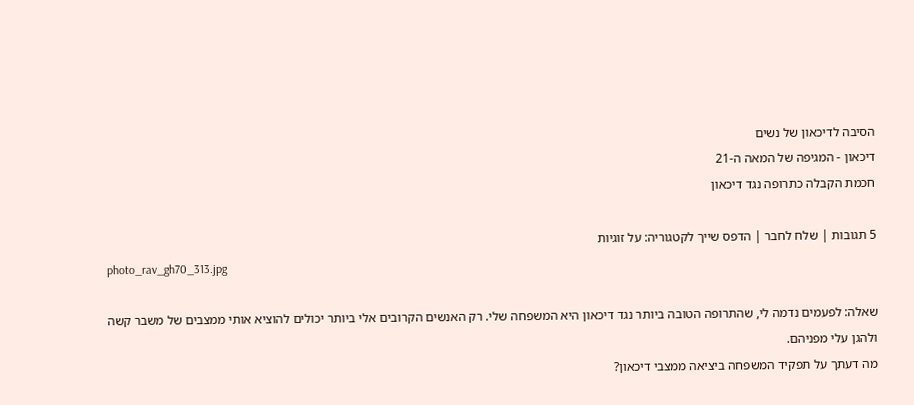הסיבה לדיכאון של נשים
דיכאון - המגיפה של המאה ה-21
חכמת הקבלה כתרופה נגד דיכאון

5 תגובות | שלח לחבר | הדפס שייך לקטגוריה: על זוגיות
photo_rav_gh70_313.jpg

שאלה: לפעמים נדמה לי, שהתרופה הטובה ביותר נגד דיכאון היא המשפחה שלי. רק האנשים הקרובים אלי ביותר יכולים להוציא אותי ממצבים של משבר קשה ולהגן עלי מפניהם.
מה דעתך על תפקיד המשפחה ביציאה ממצבי דיכאון?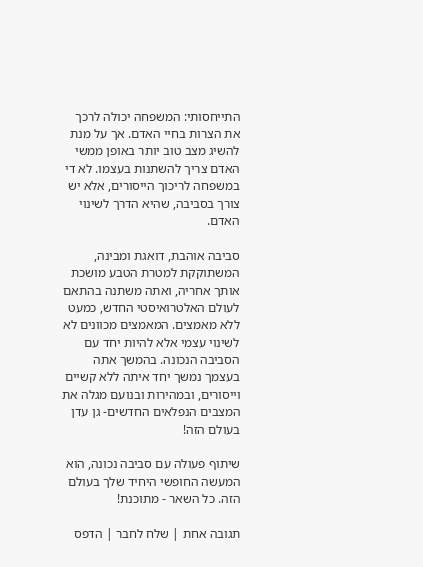התייחסותי: המשפחה יכולה לרכך את הצרות בחיי האדם. אך על מנת להשיג מצב טוב יותר באופן ממשי האדם צריך להשתנות בעצמו. לא די במשפחה לריכוך הייסורים, אלא יש צורך בסביבה, שהיא הדרך לשינוי האדם.

סביבה אוהבת, דואגת ומבינה, המשתוקקת למטרת הטבע מושכת אותך אחריה, ואתה משתנה בהתאם לעולם האלטרואיסטי החדש, כמעט ללא מאמצים. המאמצים מכוונים לא לשינוי עצמי אלא להיות יחד עם הסביבה הנכונה. בהמשך אתה בעצמך נמשך יחד איתה ללא קשיים וייסורים, ובמהירות ובנועם מגלה את המצבים הנפלאים החדשים- גן עדן בעולם הזה!

שיתוף פעולה עם סביבה נכונה, הוא המעשה החופשי היחיד שלך בעולם הזה. כל השאר - מתוכנת!

תגובה אחת | שלח לחבר | הדפס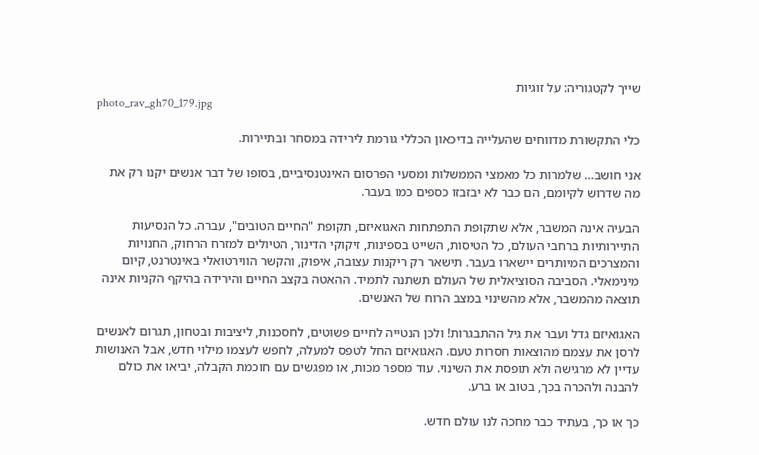שייך לקטגוריה: על זוגיות
photo_rav_gh70_179.jpg

כלי התקשורת מדווחים שהעלייה בדיכאון הכללי גורמת לירידה במסחר ובתיירות.

אני חושב… שלמרות כל מאמצי הממשלות ומסעי הפרסום האינטנסיביים, בסופו של דבר אנשים יקנו רק את מה שדרוש לקיומם, הם כבר לא יבזבזו כספים כמו בעבר.

הבעיה אינה המשבר, אלא שתקופת התפתחות האגואיזם, תקופת "החיים הטובים", עברה. כל הנסיעות התיירותיות ברחבי העולם, כל הטיסות, השייט בספינות, זיקוקי הדינור, הטיולים למזרח הרחוק, החנויות והמצרכים המיותרים יישארו בעבר. תישאר רק ריקנות עצובה, איפוק, והקשר הווירטואלי באינטרנט, קיום מינימאלי. הסביבה הסוציאלית של העולם תשתנה לתמיד. ההאטה בקצב החיים והירידה בהיקף הקניות אינה תוצאה מהמשבר, אלא מהשינוי במצב הרוח של האנשים.

האגואיזם גדל ועבר את גיל ההתבגרות! ולכן הנטייה לחיים פשוטים, לחסכנות, ליציבות ובטחון, תגרום לאנשים לרסן את עצמם מהוצאות חסרות טעם. האגואיזם החל לטפס למעלה, לחפש לעצמו מילוי חדש, אבל האנושות עדיין לא מרגישה ולא תופסת את השינוי. עוד מספר מכות, או מפגשים עם חוכמת הקבלה, יביאו את כולם להבנה ולהכרה בכך, בטוב או ברע.

כך או כך, בעתיד כבר מחכה לנו עולם חדש.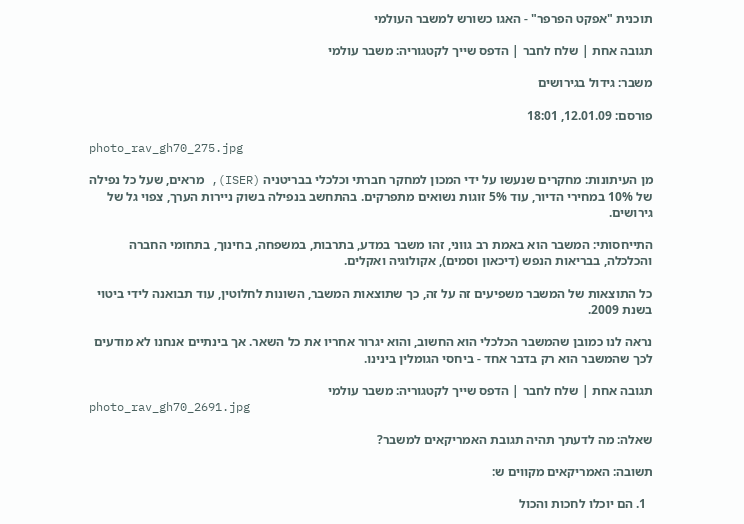תוכנית "אפקט הפרפר" - האגו כשורש למשבר העולמי

תגובה אחת | שלח לחבר | הדפס שייך לקטגוריה: משבר עולמי

משבר: גידול בגירושים

פורסם: 12.01.09, 18:01

photo_rav_gh70_275.jpg

מן העיתונות: מחקרים שנעשו על ידי המכון למחקר חברתי וכלכלי בבריטניה (ISER), מראים, שעל כל נפילה של 10% במחירי הדיור, עוד 5% זוגות נשואים מתפרקים. בהתחשב בנפילה בשוק ניירות הערך, צפוי גל של גירושים.

התייחסותי: המשבר הוא באמת רב גווני, זהו משבר במדע, בתרבות, במשפחה, בחינוך, בתחומי החברה והכלכלה, בבריאות הנפש (דיכאון וסמים), אקולוגיה ואקלים.

כל התוצאות של המשבר משפיעים זה על זה, כך שתוצאות המשבר, השונות לחלוטין, עוד תבואנה לידי ביטוי בשנת 2009.

נראה לנו כמובן שהמשבר הכלכלי הוא החשוב, והוא יגרור אחריו את כל השאר. אך בינתיים אנחנו לא מודעים לכך שהמשבר הוא רק בדבר אחד - ביחסי הגומלין בינינו.

תגובה אחת | שלח לחבר | הדפס שייך לקטגוריה: משבר עולמי
photo_rav_gh70_2691.jpg

שאלה: מה לדעתך תהיה תגובת האמריקאים למשבר?

תשובה: האמריקאים מקווים ש:

  1. הם יוכלו לחכות והכול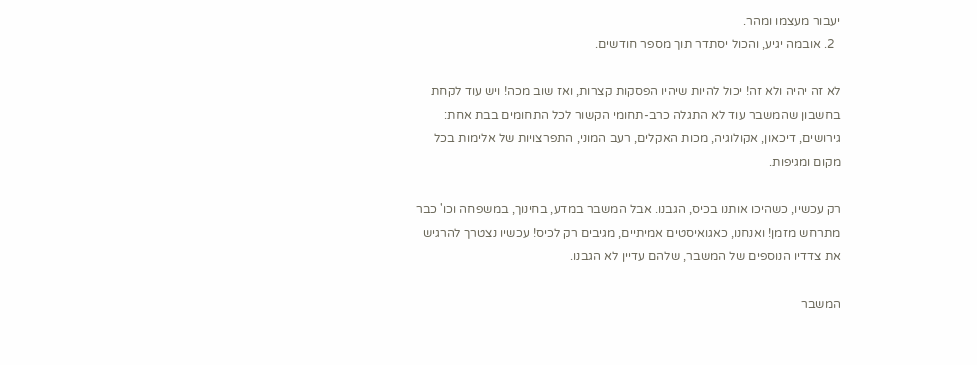יעבור מעצמו ומהר.
  2. אובמה יגיע, והכול יסתדר תוך מספר חודשים.

לא זה יהיה ולא זה! יכול להיות שיהיו הפסקות קצרות, ואז שוב מכה! ויש עוד לקחת בחשבון שהמשבר עוד לא התגלה כרב-תחומי הקשור לכל התחומים בבת אחת: גירושים, דיכאון, אקולוגיה, מכות האקלים, רעב המוני, התפרצויות של אלימות בכל מקום ומגיפות.

רק עכשיו, כשהיכו אותנו בכיס, הגבנו. אבל המשבר במדע, בחינוך, במשפחה וכו' כבר מתרחש מזמן! ואנחנו, כאגואיסטים אמיתיים, מגיבים רק לכיס! עכשיו נצטרך להרגיש את צדדיו הנוספים של המשבר, שלהם עדיין לא הגבנו.

המשבר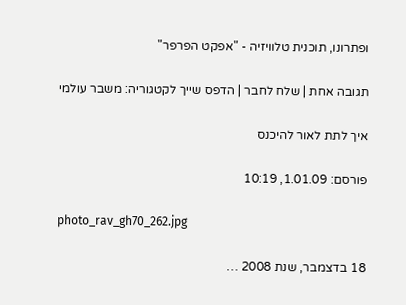ופתרונו, תוכנית טלוויזיה - "אפקט הפרפר"

תגובה אחת | שלח לחבר | הדפס שייך לקטגוריה: משבר עולמי

איך לתת לאור להיכנס

פורסם: 1.01.09, 10:19

photo_rav_gh70_262.jpg

18 בדצמבר, שנת 2008 …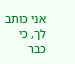אני כותב לך, כי כבר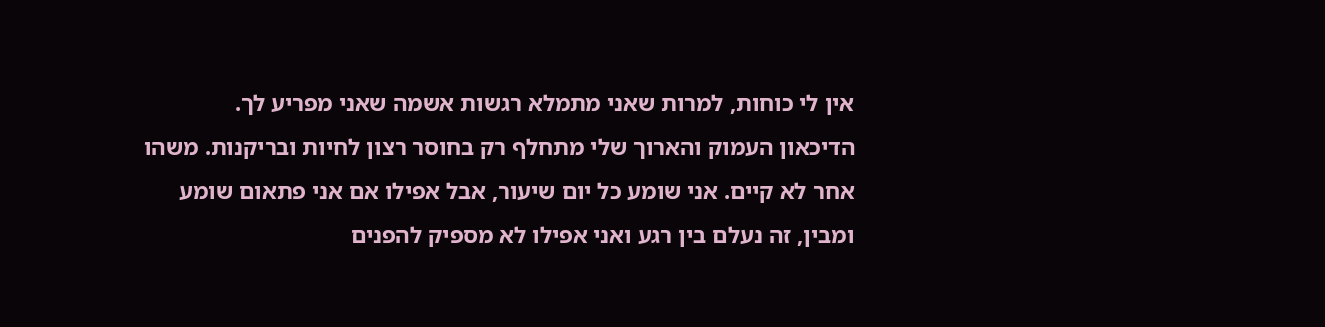אין לי כוחות, למרות שאני מתמלא רגשות אשמה שאני מפריע לך.
הדיכאון העמוק והארוך שלי מתחלף רק בחוסר רצון לחיות ובריקנות. משהו אחר לא קיים. אני שומע כל יום שיעור, אבל אפילו אם אני פתאום שומע ומבין, זה נעלם בין רגע ואני אפילו לא מספיק להפנים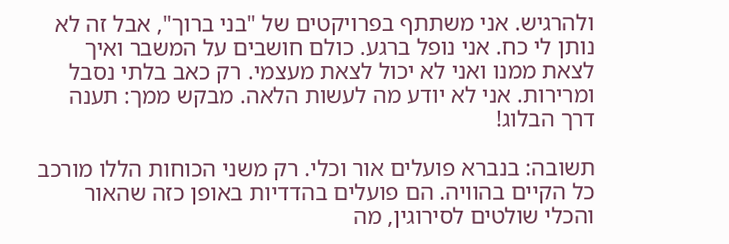ולהרגיש. אני משתתף בפרויקטים של "בני ברוך", אבל זה לא נותן לי כח. אני נופל ברגע. כולם חושבים על המשבר ואיך לצאת ממנו ואני לא יכול לצאת מעצמי. רק כאב בלתי נסבל ומרירות. אני לא יודע מה לעשות הלאה. מבקש ממך: תענה דרך הבלוג!

תשובה: בנברא פועלים אור וכלי. רק משני הכוחות הללו מורכב כל הקיים בהוויה. הם פועלים בהדדיות באופן כזה שהאור והכלי שולטים לסירוגין, מה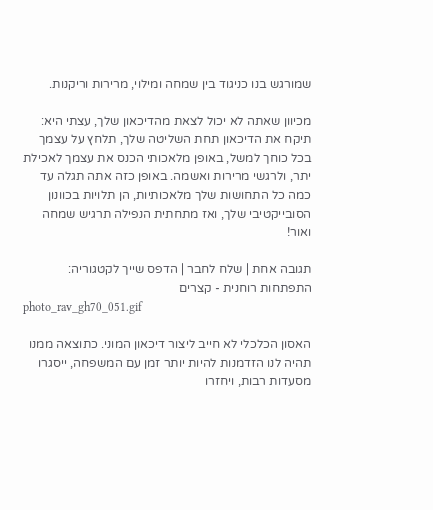שמורגש בנו כניגוד בין שמחה ומילוי, מרירות וריקנות.

מכיוון שאתה לא יכול לצאת מהדיכאון שלך, עצתי היא: תיקח את הדיכאון תחת השליטה שלך, תלחץ על עצמך בכל כוחך למשל, באופן מלאכותי הכנס את עצמך לאכילת יתר, ולרגשי מרירות ואשמה. באופן כזה אתה תגלה עד כמה כל התחושות שלך מלאכותיות, הן תלויות בכוונון הסובייקטיבי שלך, ואז מתחתית הנפילה תרגיש שמחה ואור!

תגובה אחת | שלח לחבר | הדפס שייך לקטגוריה: התפתחות רוחנית - קצרים
photo_rav_gh70_051.gif

האסון הכלכלי לא חייב ליצור דיכאון המוני. כתוצאה ממנו תהיה לנו הזדמנות להיות יותר זמן עם המשפחה, ייסגרו מסעדות רבות, ויחזרו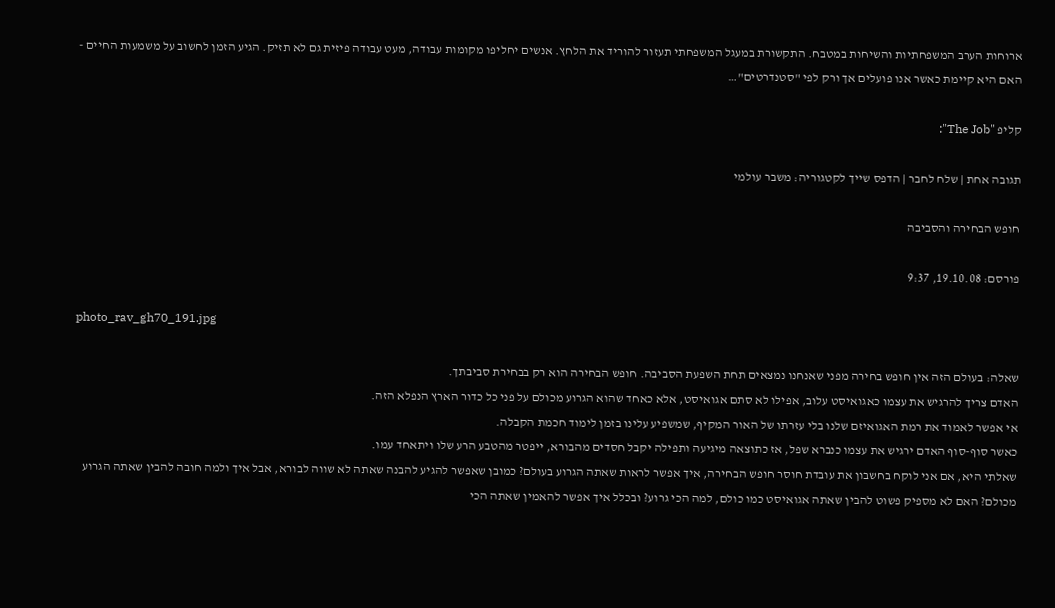ארוחות הערב המשפחתיות והשיחות במטבח. התקשורת במעגל המשפחתי תעזור להוריד את הלחץ. אנשים יחליפו מקומות עבודה, מעט עבודה פיזית גם לא תזיק. הגיע הזמן לחשוב על משמעות החיים - האם היא קיימת כאשר אנו פועלים אך ורק לפי "סטנדרטים"…

קליפ "The Job":

תגובה אחת | שלח לחבר | הדפס שייך לקטגוריה: משבר עולמי

חופש הבחירה והסביבה

פורסם: 19.10.08, 9:37

photo_rav_gh70_191.jpg

שאלה: בעולם הזה אין חופש בחירה מפני שאנחנו נמצאים תחת השפעת הסביבה. חופש הבחירה הוא רק בבחירת סביבתך.
האדם צריך להרגיש את עצמו כאגואיסט עלוב, אפילו לא סתם אגואיסט, אלא כאחד שהוא הגרוע מכולם על פני כל כדור הארץ הנפלא הזה.
אי אפשר לאמוד את רמת האגואיזם שלנו בלי עזרתו של האור המקיף, שמשפיע עלינו בזמן לימוד חכמת הקבלה.
כאשר סוף-סוף האדם ירגיש את עצמו כנברא שפל, אז כתוצאה מיגיעה ותפילה יקבל חסדים מהבורא, ייפטר מהטבע הרע שלו ויתאחד עמו.
שאלתי היא, אם אני לוקח בחשבון את עובדת חוסר חופש הבחירה, איך אפשר לראות שאתה הגרוע בעולם? כמובן שאפשר להגיע להבנה שאתה לא שווה לבורא, אבל איך ולמה חובה להבין שאתה הגרוע מכולם? האם לא מספיק פשוט להבין שאתה אגואיסט כמו כולם, למה הכי גרוע? ובכלל איך אפשר להאמין שאתה הכי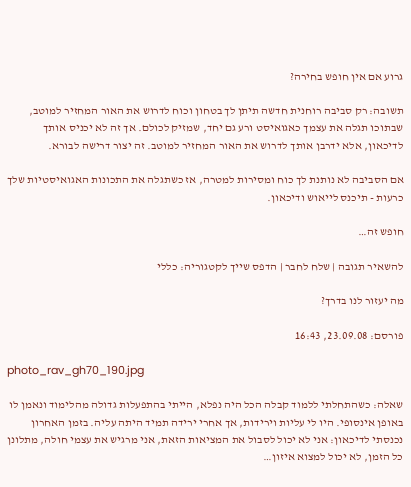גרוע אם אין חופש בחירה?

תשובה: רק סביבה רוחנית חדשה תיתן לך בטחון וכוח לדרוש את האור המחזיר למוטב, שבתוכו תגלה את עצמך כאגואיסט ורע גם יחד, שמזיק לכולם. אך זה לא יכניס אותך לדיכאון, אלא ידרבן אותך לדרוש את האור המחזיר למוטב. זה יצור דרישה לבורא.

אם הסביבה לא נותנת לך כוח ומסירות למטרה, אז כשתגלה את התכונות האגואיסטיות שלך כרעות - תיכנס לייאוש ודיכאון.

חופש זה…

להשאיר תגובה | שלח לחבר | הדפס שייך לקטגוריה: כללי

מה יעזור לנו בדרך?

פורסם: 23.09.08, 16:43

photo_rav_gh70_190.jpg

שאלה: כשהתחלתי ללמוד קבלה הכל היה נפלא, הייתי בהתפעלות גדולה מהלימוד ונאמן לו באופן אינסופי. היו לי עליות וירידות, אך אחרי ירידה תמיד היתה עליה. בזמן האחרון נכנסתי לדיכאון: אני לא יכול לסבול את המציאות הזאת, אני מרגיש את עצמי חולה, מתלונן כל הזמן, לא יכול למצוא איזון…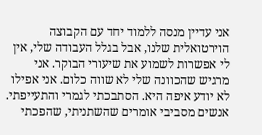אני עדיין מנסה ללמוד יחד עם הקבוצה הוירטואלית שלנו, אבל בגלל העבודה שלי, אין לי אפשרות לשמוע את שיעורי הבוקר. אני מרגיש שהכוונה שלי לא שווה כלום. אני אפילו לא יודע איפה היא. הסתבכתי לגמרי והתעייפתי. אנשים מסביבי אומרים שהשתניתי, שהפכתי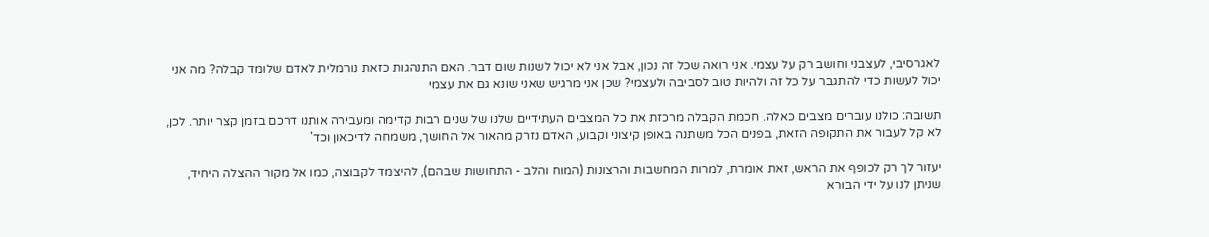לאגרסיבי, לעצבני וחושב רק על עצמי. אני רואה שכל זה נכון, אבל אני לא יכול לשנות שום דבר. האם התנהגות כזאת נורמלית לאדם שלומד קבלה? מה אני יכול לעשות כדי להתגבר על כל זה ולהיות טוב לסביבה ולעצמי? שכן אני מרגיש שאני שונא גם את עצמי

תשובה: כולנו עוברים מצבים כאלה. חכמת הקבלה מרכזת את כל המצבים העתידיים שלנו של שנים רבות קדימה ומעבירה אותנו דרכם בזמן קצר יותר. לכן, לא קל לעבור את התקופה הזאת, בפנים הכל משתנה באופן קיצוני וקבוע, האדם נזרק מהאור אל החושך, משמחה לדיכאון וכד'

יעזור לך רק לכופף את הראש, זאת אומרת, למרות המחשבות והרצונות (המוח והלב - התחושות שבהם), להיצמד לקבוצה, כמו אל מקור ההצלה היחיד, שניתן לנו על ידי הבורא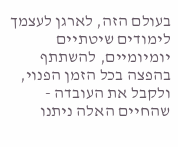בעולם הזה, לארגן לעצמך לימודים שיטתיים יומיומיים, להשתתף בהפצה בכל הזמן הפנוי, ולקבל את העובדה - שהחיים האלה ניתנו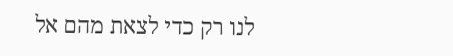לנו רק כדי לצאת מהם אל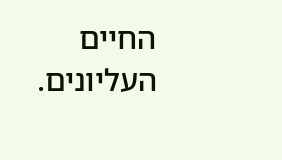החיים העליונים.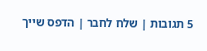5 תגובות | שלח לחבר | הדפס שייך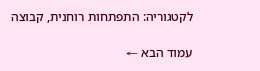לקטגוריה: התפתחות רוחנית, קבוצה

עמוד הבא ←